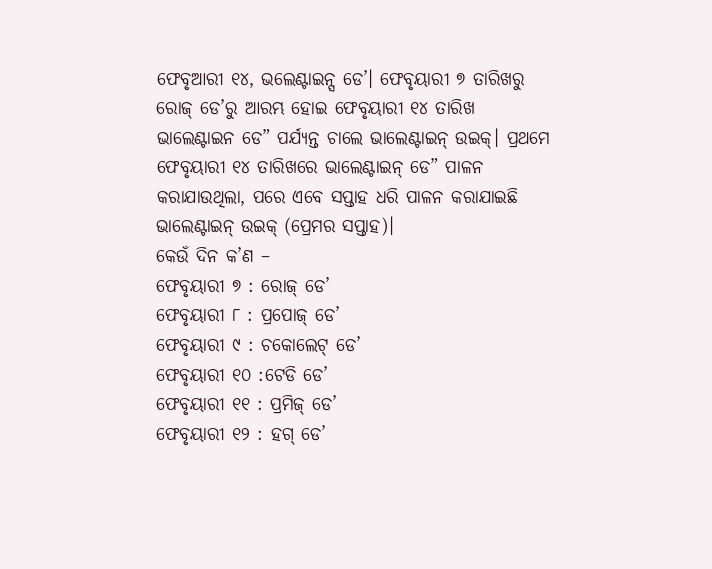ଫେବୃଆରୀ ୧୪, ଭଲେଣ୍ଟାଇନ୍ସ ଡେ’। ଫେବୃୟାରୀ ୭ ତାରିଖରୁ ରୋଜ୍ ଡେ’ରୁ ଆରମ୍ଭ ହୋଇ ଫେବୃୟାରୀ ୧୪ ତାରିଖ ଭାଲେଣ୍ଟାଇନ ଡେ” ପର୍ଯ୍ୟନ୍ତ ଚାଲେ ଭାଲେଣ୍ଟାଇନ୍ ଉଇକ୍। ପ୍ରଥମେ ଫେବୃୟାରୀ ୧୪ ତାରିଖରେ ଭାଲେଣ୍ଟାଇନ୍ ଡେ” ପାଳନ କରାଯାଉଥିଲା, ପରେ ଏବେ ସପ୍ତାହ ଧରି ପାଳନ କରାଯାଇଛି ଭାଲେଣ୍ଟାଇନ୍ ଉଇକ୍ (ପ୍ରେମର ସପ୍ତାହ)।
କେଉଁ ଦିନ କ’ଣ –
ଫେବୃୟାରୀ ୭ : ରୋଜ୍ ଡେ’
ଫେବୃୟାରୀ ୮ : ପ୍ରପୋଜ୍ ଡେ’
ଫେବୃୟାରୀ ୯ : ଚକୋଲେଟ୍ ଡେ’
ଫେବୃୟାରୀ ୧୦ :ଟେଡି ଡେ’
ଫେବୃୟାରୀ ୧୧ : ପ୍ରମିଜ୍ ଡେ’
ଫେବୃୟାରୀ ୧୨ : ହଗ୍ ଡେ’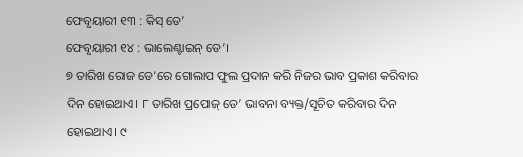ଫେବୃୟାରୀ ୧୩ : କିସ୍ ଡେ’
ଫେବୃୟାରୀ ୧୪ : ଭାଲେଣ୍ଟାଇନ୍ ଡେ’।
୭ ତାରିଖ ରୋଜ ଡେ’ରେ ଗୋଲାପ ଫୁଲ ପ୍ରଦାନ କରି ନିଜର ଭାବ ପ୍ରକାଶ କରିବାର ଦିନ ହୋଇଥାଏ। ୮ ତାରିଖ ପ୍ରପୋଜ୍ ଡେ’ ଭାବନା ବ୍ୟକ୍ତ/ସୂଚିତ କରିବାର ଦିନ ହୋଇଥାଏ। ୯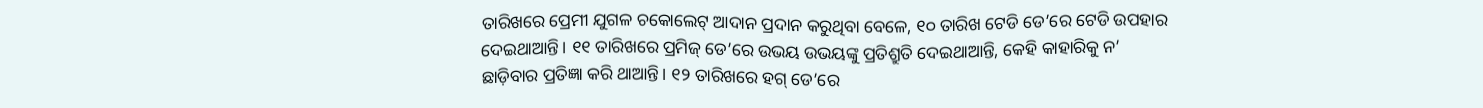ତାରିଖରେ ପ୍ରେମୀ ଯୁଗଳ ଚକୋଲେଟ୍ ଆଦାନ ପ୍ରଦାନ କରୁଥିବା ବେଳେ, ୧୦ ତାରିଖ ଟେଡି ଡେ’ରେ ଟେଡି ଉପହାର ଦେଇଥାଆନ୍ତି। ୧୧ ତାରିଖରେ ପ୍ରମିଜ୍ ଡେ’ରେ ଉଭୟ ଉଭୟଙ୍କୁ ପ୍ରତିଶ୍ରୁତି ଦେଇଥାଆନ୍ତି, କେହି କାହାରିକୁ ନ’ ଛାଡ଼ିବାର ପ୍ରତିଜ୍ଞା କରି ଥାଆନ୍ତି। ୧୨ ତାରିଖରେ ହଗ୍ ଡେ’ରେ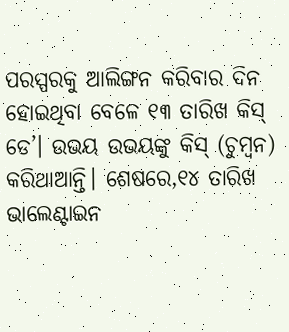ପରସ୍ପରକୁ ଆଲିଙ୍ଗନ କରିବାର ଦିନ ହୋଇଥିବା ବେଳେ ୧୩ ତାରିଖ କିସ୍ ଡେ’। ଉଭୟ ଉଭୟଙ୍କୁ କିସ୍ (ଚୁମ୍ବନ) କରିଥାଆନ୍ତି। ଶେଷରେ,୧୪ ତାରିଖ ଭାଲେଣ୍ଟାଇନ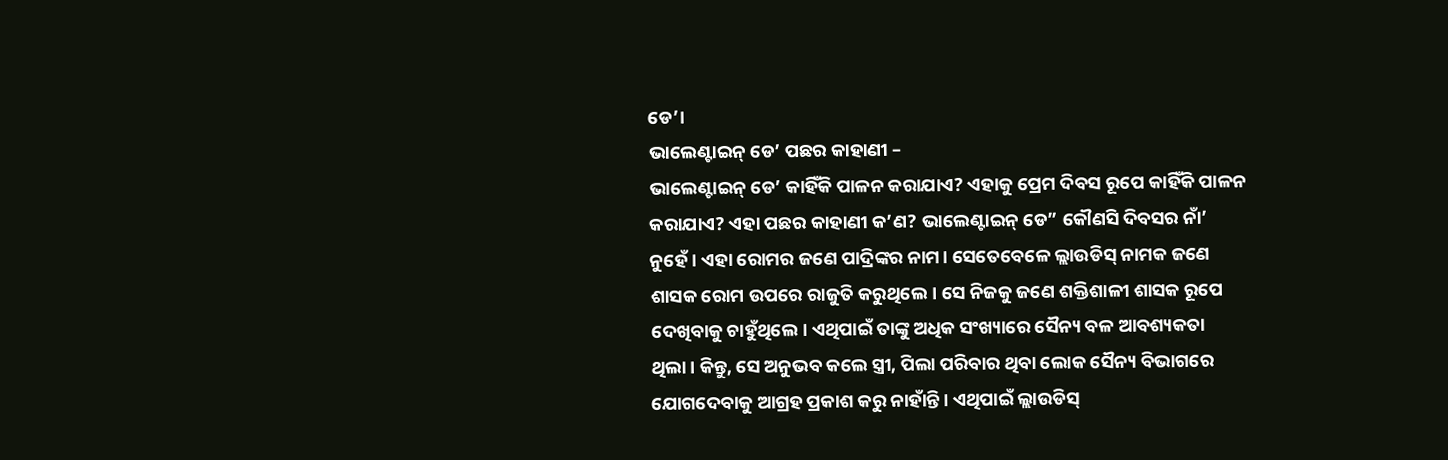ଡେ’।
ଭାଲେଣ୍ଟାଇନ୍ ଡେ’ ପଛର କାହାଣୀ –
ଭାଲେଣ୍ଟାଇନ୍ ଡେ’ କାହିଁକି ପାଳନ କରାଯାଏ? ଏହାକୁ ପ୍ରେମ ଦିବସ ରୂପେ କାହିଁକି ପାଳନ କରାଯାଏ? ଏହା ପଛର କାହାଣୀ କ’ଣ? ଭାଲେଣ୍ଟାଇନ୍ ଡେ” କୌଣସି ଦିବସର ନାଁ’ ନୁହେଁ। ଏହା ରୋମର ଜଣେ ପାଦ୍ରିଙ୍କର ନାମ। ସେତେବେଳେ ଲ୍ଲାଉଡିସ୍ ନାମକ ଜଣେ ଶାସକ ରୋମ ଉପରେ ରାଜୁତି କରୁଥିଲେ। ସେ ନିଜକୁ ଜଣେ ଶକ୍ତିଶାଳୀ ଶାସକ ରୂପେ ଦେଖିବାକୁ ଚାହୁଁଥିଲେ। ଏଥିପାଇଁ ତାଙ୍କୁ ଅଧିକ ସଂଖ୍ୟାରେ ସୈନ୍ୟ ବଳ ଆବଶ୍ୟକତା ଥିଲା। କିନ୍ତୁ, ସେ ଅନୁଭବ କଲେ ସ୍ତ୍ରୀ, ପିଲା ପରିବାର ଥିବା ଲୋକ ସୈନ୍ୟ ବିଭାଗରେ ଯୋଗଦେବାକୁ ଆଗ୍ରହ ପ୍ରକାଶ କରୁ ନାହାଁନ୍ତି। ଏଥିପାଇଁ ଲ୍ଲାଉଡିସ୍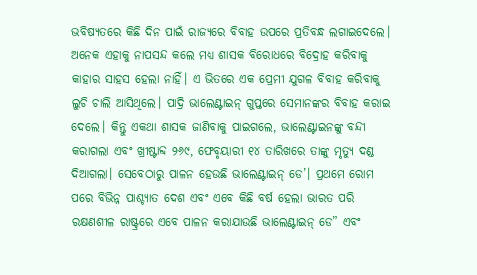ଭବିଷ୍ୟତରେ କିଛି ଦିନ ପାଇଁ ରାଜ୍ୟରେ ବିବାହ ଉପରେ ପ୍ରତିବନ୍ଧ ଲଗାଇଦେଲେ। ଅନେକ ଏହାକୁ ନାପସନ୍ଦ କଲେ ମଧ୍ୟ ଶାସକ ବିରୋଧରେ ବିଦ୍ରୋହ କରିବାକୁ କାହାର ସାହସ ହେଲା ନାହିଁ। ଏ ଭିତରେ ଏକ ପ୍ରେମୀ ଯୁଗଳ ବିବାହ କରିବାକୁ ଲୁଚି ଚାଲି ଆସିଥିଲେ। ପାଦ୍ରି ଭାଲେଣ୍ଟାଇନ୍ ଗୁପ୍ତରେ ସେମାନଙ୍କର ବିବାହ କରାଇ ଦେଲେ। କିନ୍ତୁ ଏକଥା ଶାସକ ଜାଣିବାକୁ ପାଇଗଲେ, ଭାଲେଣ୍ଟାଇନଙ୍କୁ ବନ୍ଦୀ କରାଗଲା ଏବଂ ଖ୍ରୀଷ୍ଟାବ୍ଦ ୨୬୯, ଫେବୃୟାରୀ ୧୪ ତାରିଖରେ ତାଙ୍କୁ ମୃତ୍ୟୁ ଦଣ୍ଡ ଦିଆଗଲା। ସେବେଠାରୁ ପାଳନ ହେଉଛି ଭାଲେଣ୍ଟାଇନ୍ ଡେ’। ପ୍ରଥମେ ରୋମ ପରେ ବିଭିନ୍ନ ପାଶ୍ଚ୍ୟାତ ଦେଶ ଏବଂ ଏବେ କିଛି ବର୍ଷ ହେଲା ଭାରତ ପରି ରକ୍ଷଣଶୀଳ ରାଷ୍ଟ୍ରରେ ଏବେ ପାଳନ କରାଯାଉଛି ଭାଲେଣ୍ଟାଇନ୍ ଡେ” ଏବଂ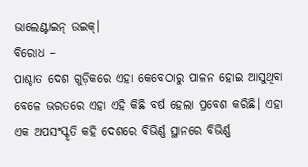ଭାଲେଣ୍ଟାଇନ୍ ଉଇକ୍।
ବିରୋଧ –
ପାଶ୍ଚାତ ଦେଶ ଗୁଡ଼ିକରେ ଏହା କେବେଠାରୁ ପାଳନ ହୋଇ ଆସୁଥିବା ବେଳେ ଭରତରେ ଏହା ଏହି କିଛି ବର୍ଷ ହେଲା ପ୍ରବେଶ କରିଛି। ଏହା ଏକ ଅପସଂସ୍କୃତି କହି ଦେଶରେ ବିଭିର୍ଣ୍ଣ ସ୍ଥାନରେ ବିଭିର୍ଣ୍ଣ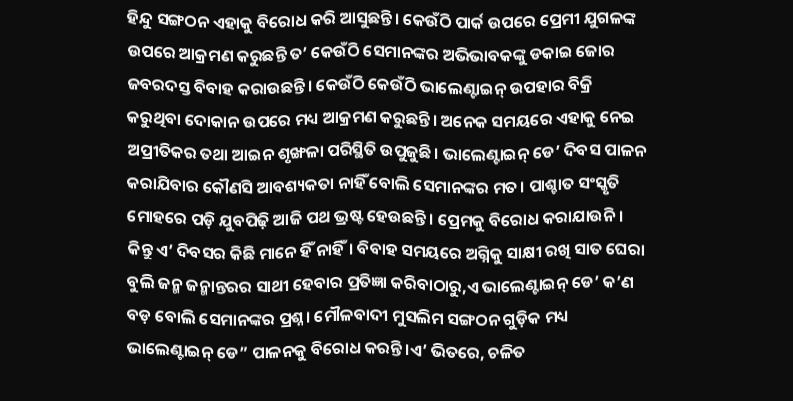ହିନ୍ଦୁ ସଙ୍ଗଠନ ଏହାକୁ ବିରୋଧ କରି ଆସୁଛନ୍ତି। କେଉଁଠି ପାର୍କ ଉପରେ ପ୍ରେମୀ ଯୁଗଳଙ୍କ ଉପରେ ଆକ୍ରମଣ କରୁଛନ୍ତି ତ’ କେଉଁଠି ସେମାନଙ୍କର ଅଭିଭାବକଙ୍କୁ ଡକାଇ ଜୋର ଜବରଦସ୍ତ ବିବାହ କରାଉଛନ୍ତି। କେଉଁଠି କେଉଁଠି ଭାଲେଣ୍ଟାଇନ୍ ଉପହାର ବିକ୍ରି କରୁଥିବା ଦୋକାନ ଉପରେ ମଧ୍ୟ ଆକ୍ରମଣ କରୁଛନ୍ତି। ଅନେକ ସମୟରେ ଏହାକୁ ନେଇ ଅପ୍ରୀତିକର ତଥା ଆଇନ ଶୃଙ୍ଖଳା ପରିସ୍ଥିତି ଉପୁଜୁଛି। ଭାଲେଣ୍ଟାଇନ୍ ଡେ’ ଦିବସ ପାଳନ କରାଯିବାର କୌଣସି ଆବଶ୍ୟକତା ନାହିଁ ବୋଲି ସେମାନଙ୍କର ମତ। ପାଶ୍ଚାତ ସଂସ୍କୃତି ମୋହରେ ପଡ଼ି ଯୁବପିଢ଼ି ଆଜି ପଥ ଭ୍ରଷ୍ଟ ହେଉଛନ୍ତି। ପ୍ରେମକୁ ବିରୋଧ କରାଯାଉନି। କିନ୍ତୁ ଏ’ ଦିବସର କିଛି ମାନେ ହିଁ ନାହିଁ। ବିବାହ ସମୟରେ ଅଗ୍ନିକୁ ସାକ୍ଷୀ ରଖି ସାତ ଘେରା ବୁଲି ଜନ୍ମ ଜନ୍ମାନ୍ତରର ସାଥୀ ହେବାର ପ୍ରତିଜ୍ଞା କରିବାଠାରୁ,ଏ ଭାଲେଣ୍ଟାଇନ୍ ଡେ’ କ’ଣ ବଡ଼ ବୋଲି ସେମାନଙ୍କର ପ୍ରଶ୍ନ। ମୌଳବାଦୀ ମୁସଲିମ ସଙ୍ଗଠନ ଗୁଡ଼ିକ ମଧ୍ୟ ଭାଲେଣ୍ଟାଇନ୍ ଡେ” ପାଳନକୁ ବିରୋଧ କରନ୍ତି।ଏ’ ଭିତରେ, ଚଳିତ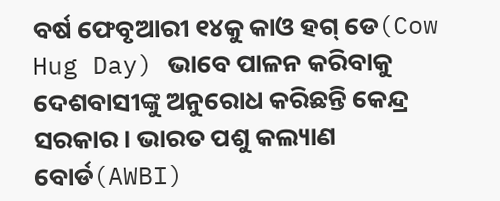ବର୍ଷ ଫେବୃଆରୀ ୧୪କୁ କାଓ ହଗ୍ ଡେ(Cow Hug Day) ଭାବେ ପାଳନ କରିବାକୁ ଦେଶବାସୀଙ୍କୁ ଅନୁରୋଧ କରିଛନ୍ତି କେନ୍ଦ୍ର ସରକାର। ଭାରତ ପଶୁ କଲ୍ୟାଣ ବୋର୍ଡ(AWBI)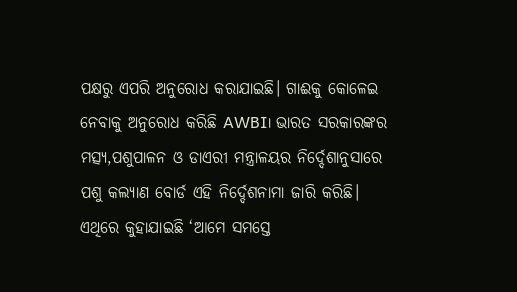ପକ୍ଷରୁ ଏପରି ଅନୁରୋଧ କରାଯାଇଛି। ଗାଈକୁ କୋଳେଇ ନେବାକୁ ଅନୁରୋଧ କରିଛି AWBI। ଭାରତ ସରକାରଙ୍କର ମତ୍ସ୍ୟ,ପଶୁପାଳନ ଓ ଡାଏରୀ ମନ୍ତ୍ରାଳୟର ନିର୍ଦ୍ଦେଶାନୁସାରେ ପଶୁ କଲ୍ୟାଣ ବୋର୍ଡ ଏହି ନିର୍ଦ୍ଦେଶନାମା ଜାରି କରିଛି। ଏଥିରେ କୁହାଯାଇଛି ‘ଆମେ ସମସ୍ତେ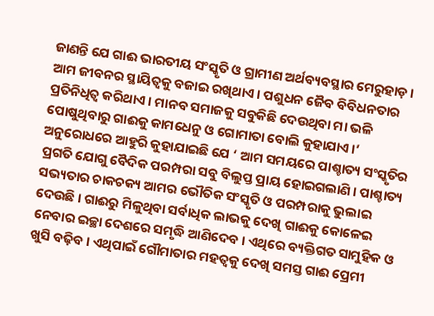ଜାଣନ୍ତି ଯେ ଗାଈ ଭାରତୀୟ ସଂସ୍କୃତି ଓ ଗ୍ରାମୀଣ ଅର୍ଥବ୍ୟବସ୍ଥାର ମେରୁହାଡ଼। ଆମ ଜୀବନର ସ୍ଥାୟିତ୍ୱକୁ ବଜାଇ ରଖିଥାଏ। ପଶୁଧନ ଜୈବ ବିବିଧନତାର ପ୍ରତିନିଧିତ୍ୱ କରିଥାଏ। ମାନବ ସମାଜକୁ ସବୁକିଛି ଦେଉଥିବା ମା ଭଳି ପୋଷୁଥିବାରୁ ଗାଈକୁ କାମଧେନୁ ଓ ଗୋମାତା ବୋଲି କୁହାଯାଏ।’ ଅନୁରୋଧରେ ଆହୁରି କୁହାଯାଇଛି ଯେ ‘ ଆମ ସମୟରେ ପାଶ୍ଚାତ୍ୟ ସଂସ୍କୃତିର ପ୍ରଗତି ଯୋଗୁ ବୈଦିକ ପରମ୍ପରା ସବୁ ବିଲୁପ୍ତ ପ୍ରାୟ ହୋଇଗଲାଣି। ପାଶ୍ଚାତ୍ୟ ସଭ୍ୟତାର ଚାକଚକ୍ୟ ଆମର ଭୌତିକ ସଂସ୍କୃତି ଓ ପରମ୍ପରାକୁ ଭୁଲାଇ ଦେଉଛି। ଗାଈରୁ ମିଳୁଥିବା ସର୍ବାଧିକ ଲାଭକୁ ଦେଖି ଗାଈକୁ କୋଳେଇ ନେବାର ଇଚ୍ଛା ଦେଶରେ ସମୃଦ୍ଧି ଆଣିଦେବ। ଏଥିରେ ବ୍ୟକ୍ତିଗତ ସାମୁହିକ ଓ ଖୁସି ବଢ଼ିବ। ଏଥିପାଇଁ ଗୌମାତାର ମହତ୍ୱକୁ ଦେଖି ସମସ୍ତ ଗାଈ ପ୍ରେମୀ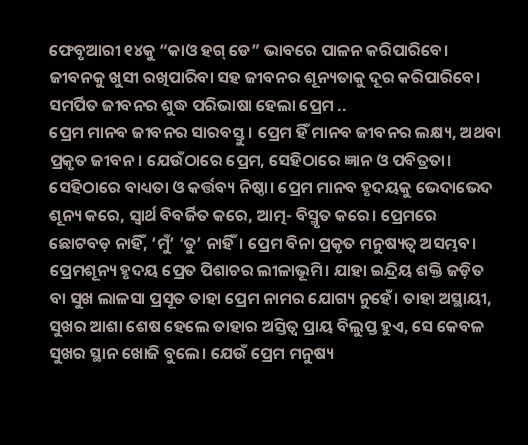ଫେବୃଆରୀ ୧୪କୁ “କାଓ ହଗ୍ ଡେ” ଭାବରେ ପାଳନ କରିପାରିବେ। ଜୀବନକୁ ଖୁସୀ ରଖିପାରିବା ସହ ଜୀବନର ଶୂନ୍ୟତାକୁ ଦୂର କରିପାରିବେ।
ସମର୍ପିତ ଜୀବନର ଶୁଦ୍ଧ ପରିଭାଷା ହେଲା ପ୍ରେମ ..
ପ୍ରେମ ମାନବ ଜୀବନର ସାରବସ୍ତୁ। ପ୍ରେମ ହିଁ ମାନବ ଜୀବନର ଲକ୍ଷ୍ୟ, ଅଥବା ପ୍ରକୃତ ଜୀବନ। ଯେଉଁଠାରେ ପ୍ରେମ, ସେହିଠାରେ ଜ୍ଞାନ ଓ ପବିତ୍ରତା। ସେହିଠାରେ ବାଧ୍ୟତା ଓ କର୍ତ୍ତବ୍ୟ ନିଷ୍ଠା। ପ୍ରେମ ମାନବ ହୃଦୟକୁ ଭେଦାଭେଦ ଶୂନ୍ୟ କରେ, ସ୍ୱାର୍ଥ ବିବର୍ଜିତ କରେ, ଆତ୍ମ- ବିସ୍ମୃତ କରେ। ପ୍ରେମରେ ଛୋଟବଡ଼ ନାହିଁ, ‘ମୁଁ’ ‘ତୁ’ ନାହିଁ। ପ୍ରେମ ବିନା ପ୍ରକୃତ ମନୁଷ୍ୟତ୍ୱ ଅସମ୍ଭବ। ପ୍ରେମଶୂନ୍ୟ ହୃଦୟ ପ୍ରେତ ପିଶାଚର ଲୀଳାଭୂମି। ଯାହା ଇନ୍ଦ୍ରିୟ ଶକ୍ତି ଜଡ଼ିତ ବା ସୁଖ ଲାଳସା ପ୍ରସୂତ ତାହା ପ୍ରେମ ନାମର ଯୋଗ୍ୟ ନୁହେଁ। ତାହା ଅସ୍ଥାୟୀ, ସୁଖର ଆଶା ଶେଷ ହେଲେ ତାହାର ଅସ୍ତିତ୍ୱ ପ୍ରାୟ ବିଲୁପ୍ତ ହୁଏ, ସେ କେବଳ ସୁଖର ସ୍ଥାନ ଖୋଜି ବୁଲେ। ଯେଉଁ ପ୍ରେମ ମନୁଷ୍ୟ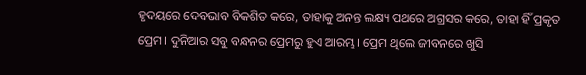ହୃଦୟରେ ଦେବଭାବ ବିକଶିତ କରେ, ତାହାକୁ ଅନନ୍ତ ଲକ୍ଷ୍ୟ ପଥରେ ଅଗ୍ରସର କରେ, ତାହା ହିଁ ପ୍ରକୃତ ପ୍ରେମ। ଦୁନିଆର ସବୁ ବନ୍ଧନର ପ୍ରେମରୁ ହୁଏ ଆରମ୍ଭ। ପ୍ରେମ ଥିଲେ ଜୀବନରେ ଖୁସି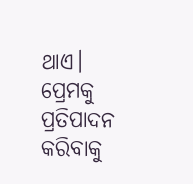ଥାଏ। ପ୍ରେମକୁ ପ୍ରତିପାଦନ କରିବାକୁ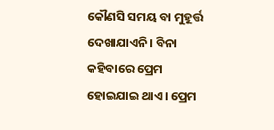କୌଣସି ସମୟ ବା ମୁହୂର୍ତ୍ତ ଦେଖାଯାଏନି। ବିନା କହିବାରେ ପ୍ରେମ ହୋଇଯାଇ ଥାଏ। ପ୍ରେମ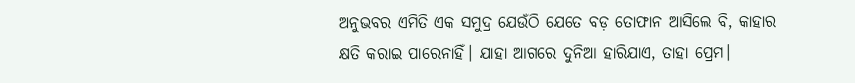ଅନୁଭବର ଏମିତି ଏକ ସମୁଦ୍ର ଯେଉଁଠି ଯେତେ ବଡ଼ ତୋଫାନ ଆସିଲେ ବି, କାହାର କ୍ଷତି କରାଇ ପାରେନାହିଁ। ଯାହା ଆଗରେ ଦୁନିଆ ହାରିଯାଏ, ତାହା ପ୍ରେମ।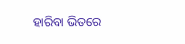ହାରିବା ଭିତରେ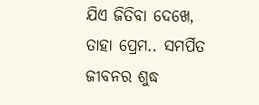ଯିଏ ଜିତିବା ଦେଖେ, ତାହା ପ୍ରେମ.. ସମର୍ପିତ ଜୀବନର ଶୁଦ୍ଧ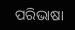ପରିଭାଷା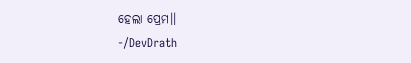ହେଲା ପ୍ରେମ।।
-/DevDrath